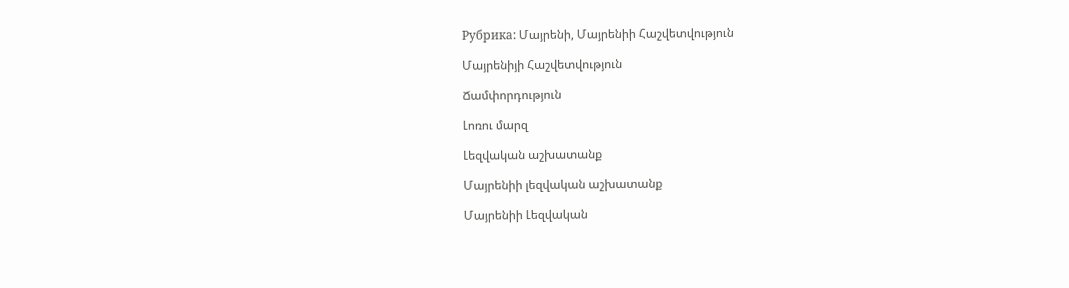Рубрика: Մայրենի, Մայրենիի Հաշվետվություն

Մայրենիյի Հաշվետվություն

Ճամփորդություն

Լոռու մարզ

Լեզվական աշխատանք

Մայրենիի լեզվական աշխատանք

Մայրենիի Լեզվական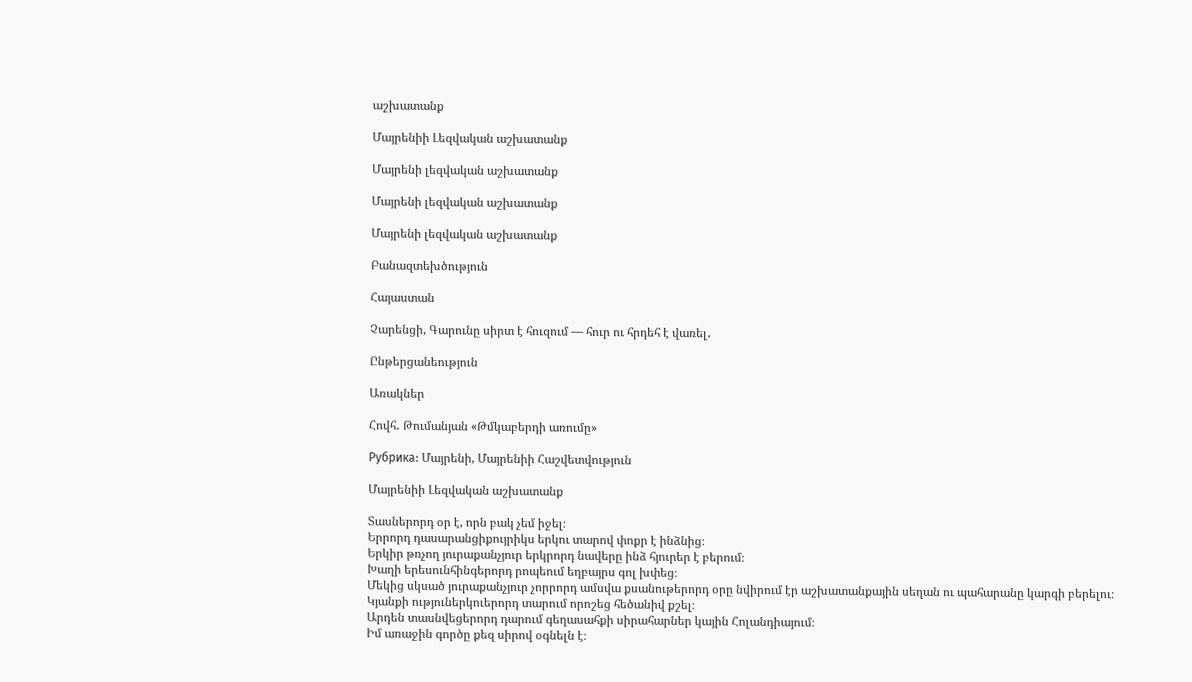աշխատանք

Մայրենիի Լեզվական աշխատանք

Մայրենի լեզվական աշխատանք

Մայրենի լեզվական աշխատանք

Մայրենի լեզվական աշխատանք

Բանազտեխծություն

Հայաստան

Չարենցի, Գարունը սիրտ է հուզում — հուր ու հրդեհ է վառել․

Ընթերցանեություն

Առակներ

Հովհ․ Թումանյան «Թմկաբերդի առումը»

Рубрика: Մայրենի, Մայրենիի Հաշվետվություն

Մայրենիի Լեզվական աշխատանք

Տասներորդ օր է, որն բակ չեմ իջել։
Երրորդ դասարանցիքույրիկս երկու տարով փոքր է ինձնից։
Երկիր թռչող յուրաքանչյուր երկրորդ նավերը ինձ հյուրեր է բերում։
Խաղի երեսունհինգերորդ րոպեում եղբայրս գոլ խփեց։
Մեկից սկսած յուրաքանչյուր չորրորդ ամսվա քսանութերորդ օրը նվիրում էր աշխատանքային սեղան ու պահարանը կարգի բերելու։
Կյանքի ություներկուերորդ տարում որոշեց հեծանիվ քշել։
Արդեն տասնվեցերորդ դարում գեղասահքի սիրահարներ կային Հոլանդիայում։
Իմ առաջին գործը քեզ սիրով օգնելն է։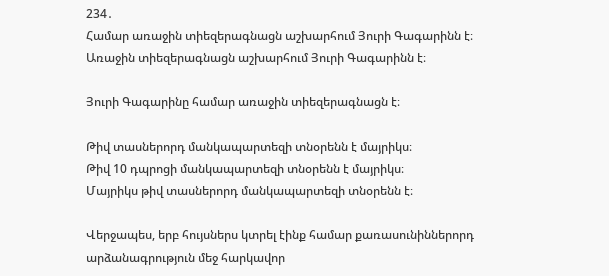234․
Համար առաջին տիեզերագնացն աշխարհում Յուրի Գագարինն է։
Առաջին տիեզերագնացն աշխարհում Յուրի Գագարինն է։

Յուրի Գագարինը համար առաջին տիեզերագնացն է։

Թիվ տասներորդ մանկապարտեզի տնօրենն է մայրիկս։
Թիվ 10 դպրոցի մանկապարտեզի տնօրենն է մայրիկս։
Մայրիկս թիվ տասներորդ մանկապարտեզի տնօրենն է։

Վերջապես, երբ հույսներս կտրել էինք համար քառասունիններորդ արձանագրություն մեջ հարկավոր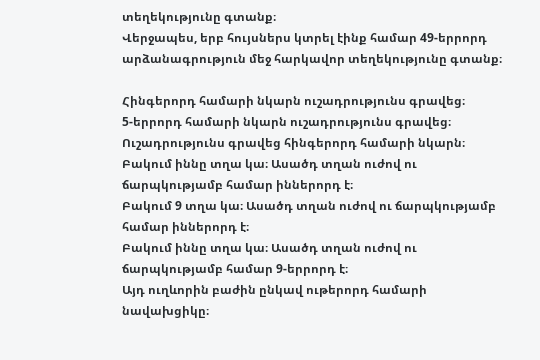տեղեկությունը գտանք։
Վերջապես, երբ հույսներս կտրել էինք համար 49-երրորդ արձանագրություն մեջ հարկավոր տեղեկությունը գտանք։

Հինգերորդ համարի նկարն ուշադրությունս գրավեց։
5-երրորդ համարի նկարն ուշադրությունս գրավեց։
Ուշադրությունս գրավեց հինգերորդ համարի նկարն։
Բակում իննը տղա կա։ Ասածդ տղան ուժով ու ճարպկությամբ համար իններորդ է։
Բակում 9 տղա կա։ Ասածդ տղան ուժով ու ճարպկությամբ համար իններորդ է։
Բակում իննը տղա կա։ Ասածդ տղան ուժով ու ճարպկությամբ համար 9-երրորդ է։
Այդ ուղևորին բաժին ընկավ ութերորդ համարի նավախցիկը։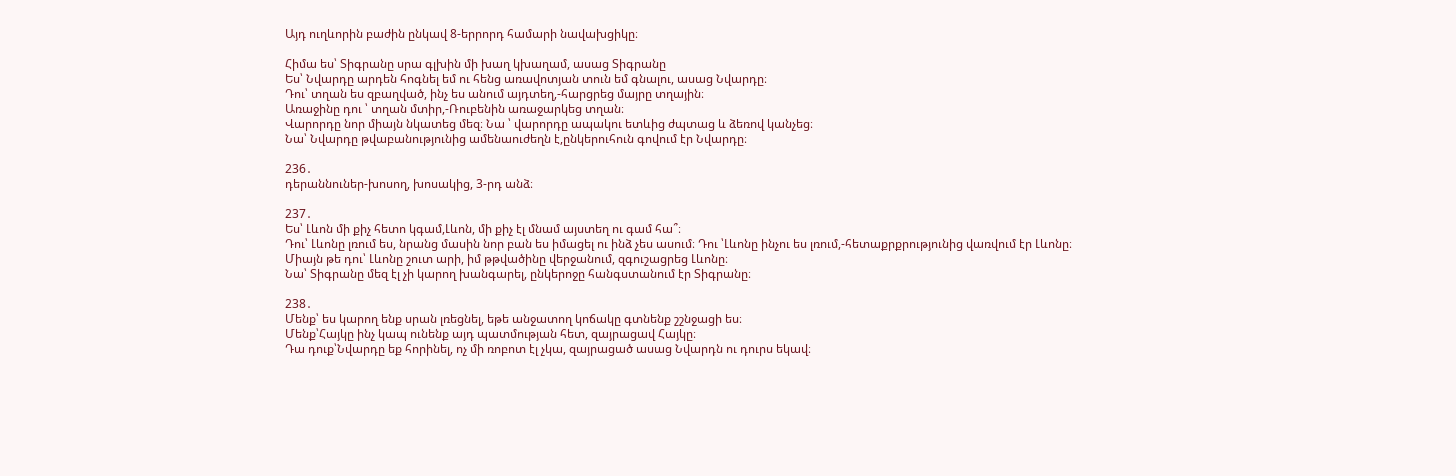Այդ ուղևորին բաժին ընկավ 8-երրորդ համարի նավախցիկը։

Հիմա ես՝ Տիգրանը սրա գլխին մի խաղ կխաղամ, ասաց Տիգրանը
Ես՝ Նվարդը արդեն հոգնել եմ ու հենց առավոտյան տուն եմ գնալու, ասաց Նվարդը։
Դու՝ տղան ես զբաղված, ինչ ես անում այդտեղ,-հարցրեց մայրը տղային։
Առաջինը դու ՝ տղան մտիր,-Ռուբենին առաջարկեց տղան։
Վարորդը նոր միայն նկատեց մեզ։ Նա ՝ վարորդը ապակու ետևից ժպտաց և ձեռով կանչեց։
Նա՝ Նվարդը թվաբանությունից ամենաուժեղն է,ընկերուհուն գովում էր Նվարդը։

236․
դերաննուներ-խոսող, խոսակից, 3-րդ անձ։

237․
Ես՝ Լևոն մի քիչ հետո կգամ,Լևոն, մի քիչ էլ մնամ այստեղ ու գամ հա՞։
Դու՝ Լևոնը լռում ես, նրանց մասին նոր բան ես իմացել ու ինձ չես ասում։ Դու ՝Լևոնը ինչու ես լռում,-հետաքրքրությունից վառվում էր Լևոնը։
Միայն թե դու՝ Լևոնը շուտ արի, իմ թթվածինը վերջանում, զգուշացրեց Լևոնը։
Նա՝ Տիգրանը մեզ էլ չի կարող խանգարել, ընկերոջը հանգստանում էր Տիգրանը։

238․
Մենք՝ ես կարող ենք սրան լռեցնել, եթե անջատող կոճակը գտնենք շշնջացի ես։
Մենք՝Հայկը ինչ կապ ունենք այդ պատմության հետ, զայրացավ Հայկը։
Դա դուք՝Նվարդը եք հորինել, ոչ մի ռոբոտ էլ չկա, զայրացած ասաց Նվարդն ու դուրս եկավ։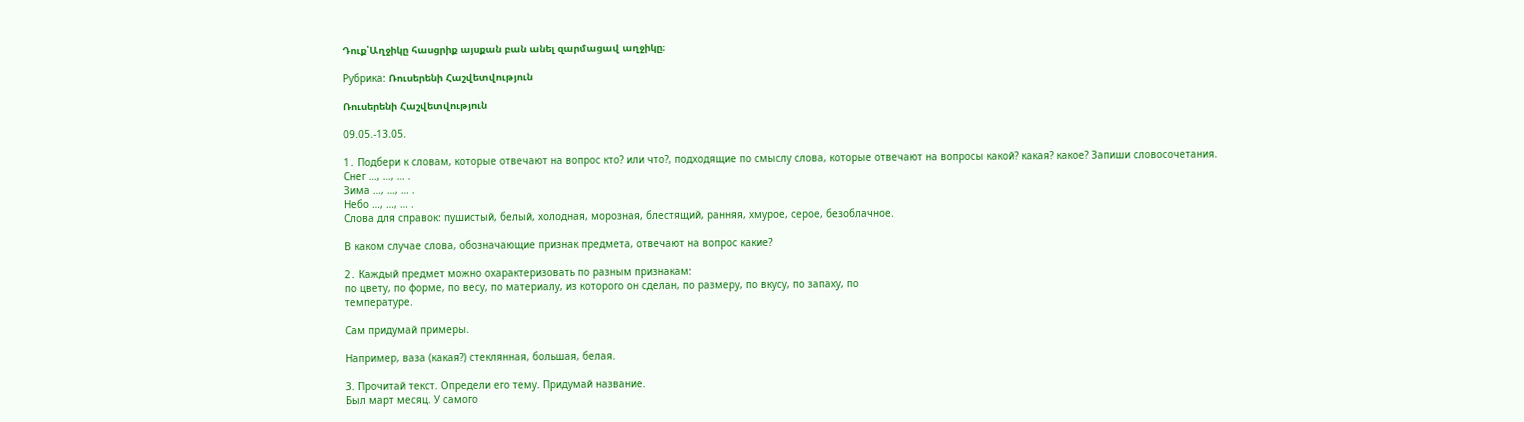Դուք՝Աղջիկը հասցրիք այսքան բան անել զարմացավ աղջիկը։

Рубрика: Ռուսերենի Հաշվետվություն

Ռուսերենի Հաշվետվություն

09.05.-13.05.

1․ Подбери к словам, которые отвечают на вопрос кто? или что?, подходящие по смыслу слова, которые отвечают на вопросы какой? какая? какое? Запиши словосочетания.
Снег …, …, … .
Зима …, …, … .
Небо …, …, … .
Слова для справок: пушистый, белый, холодная, морозная, блестящий, ранняя, хмурое, серое, безоблачное.

В каком случае слова, обозначающие признак предмета, отвечают на вопрос какие?

2․ Каждый предмет можно охарактеризовать по разным признакам:
по цвету, по форме, по весу, по материалу, из которого он сделан, по размеру, по вкусу, по запаху, по
температуре.

Сам придумай примеры.

Например, ваза (какая?) стеклянная, большая, белая.

3. Прочитай текст. Определи его тему. Придумай название.
Был март месяц. У самого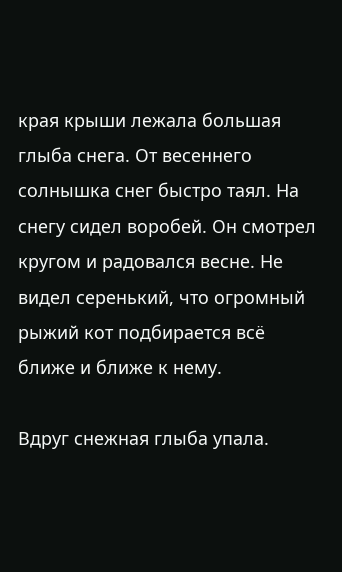края крыши лежала большая глыба снега. От весеннего солнышка снег быстро таял. На снегу сидел воробей. Он смотрел кругом и радовался весне. Не видел серенький, что огромный рыжий кот подбирается всё ближе и ближе к нему.

Вдруг снежная глыба упала.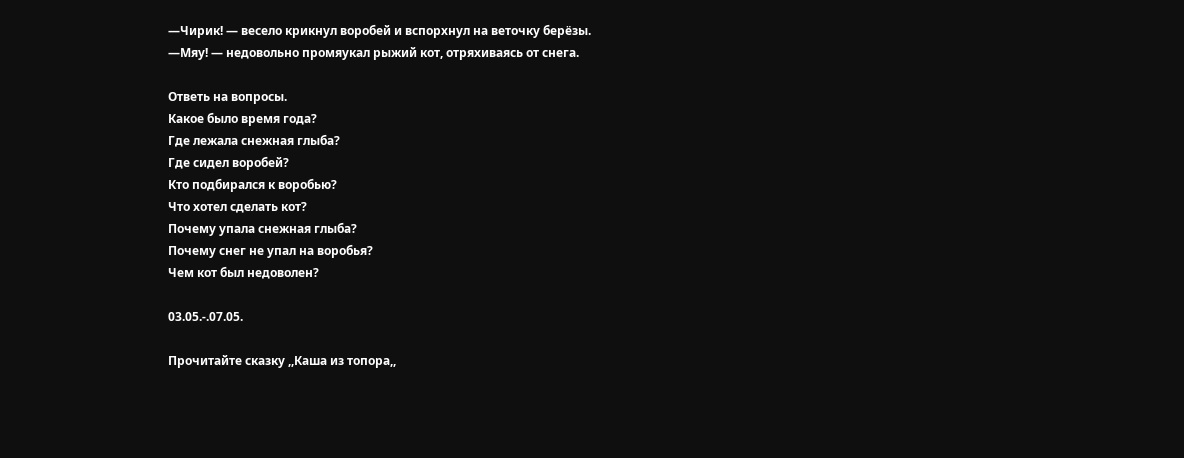—Чирик! — весело крикнул воробей и вспорхнул на веточку берёзы.
—Мяу! — недовольно промяукал рыжий кот, отряхиваясь от снега.

Ответь на вопросы.
Какое было время года?
Где лежала снежная глыба?
Где сидел воробей?
Кто подбирался к воробью?
Что хотел сделать кот?
Почему упала снежная глыба?
Почему снег не упал на воробья?
Чем кот был недоволен?

03.05.-.07.05.

Прочитайте сказку ,,Каша из топора,,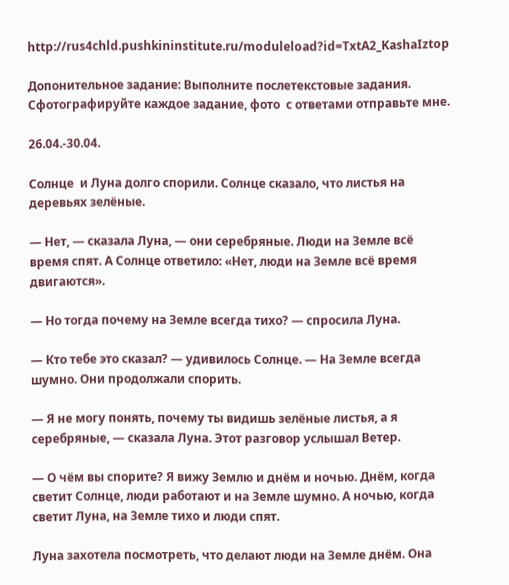http://rus4chld.pushkininstitute.ru/moduleload?id=TxtA2_KashaIztop

Допонительное задание: Выполните послетекстовые задания. Сфотографируйте каждое задание, фото  с ответами отправьте мне.

26.04.-30.04.

Солнце  и Луна долго спорили. Солнце сказало, что листья на деревьях зелёные.

— Нет, — сказала Луна, — они серебряные. Люди на Земле всё время спят. А Солнце ответило: «Нет, люди на Земле всё время двигаются».

— Но тогда почему на Земле всегда тихо? — спросила Луна.

— Кто тебе это сказал? — удивилось Солнце. — На Земле всегда шумно. Они продолжали спорить.

— Я не могу понять, почему ты видишь зелёные листья, а я серебряные, — сказала Луна. Этот разговор услышал Ветер.

— О чём вы спорите? Я вижу Землю и днём и ночью. Днём, когда светит Солнце, люди работают и на Земле шумно. А ночью, когда светит Луна, на Земле тихо и люди спят.

Луна захотела посмотреть, что делают люди на Земле днём. Она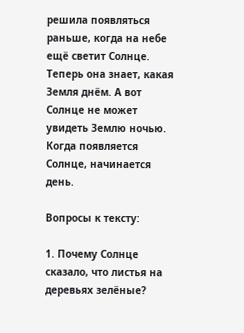решила появляться раньше, когда на небе ещё светит Солнце. Теперь она знает, какая Земля днём. А вот Солнце не может увидеть Землю ночью. Когда появляется Солнце, начинается день.

Вопросы к тексту:

1. Почему Солнце сказало, что листья на деревьях зелёные?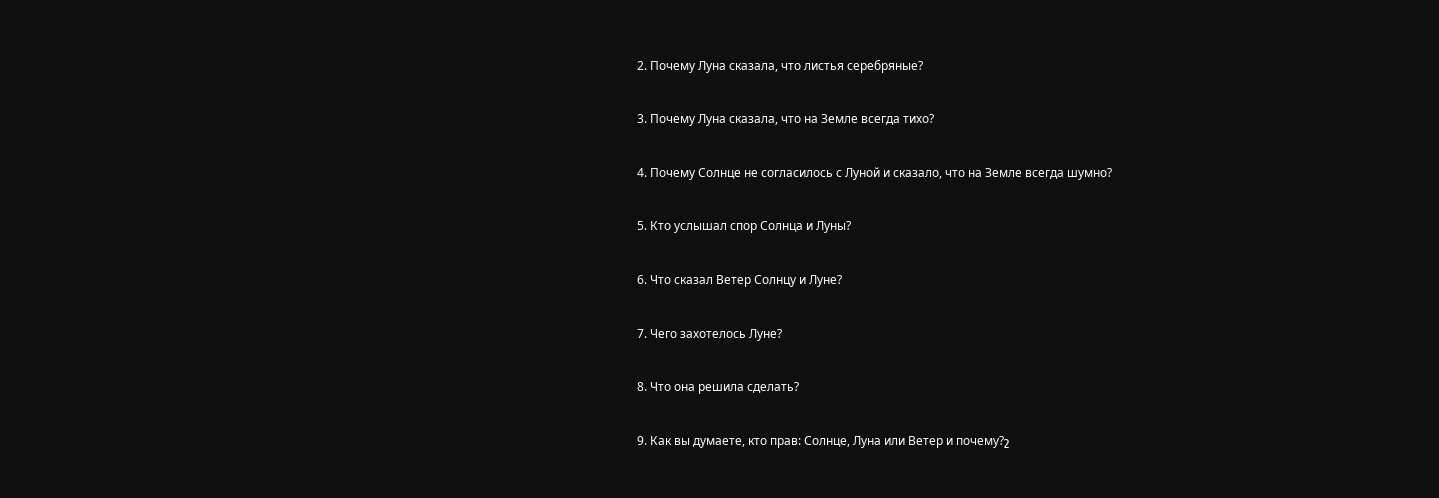2. Почему Луна сказала, что листья серебряные?

3. Почему Луна сказала, что на Земле всегда тихо?

4. Почему Солнце не согласилось с Луной и сказало, что на Земле всегда шумно?

5. Кто услышал спор Солнца и Луны?

6. Что сказал Ветер Солнцу и Луне?

7. Чего захотелось Луне?

8. Что она решила сделать?

9. Как вы думаете, кто прав: Солнце, Луна или Ветер и почему?շ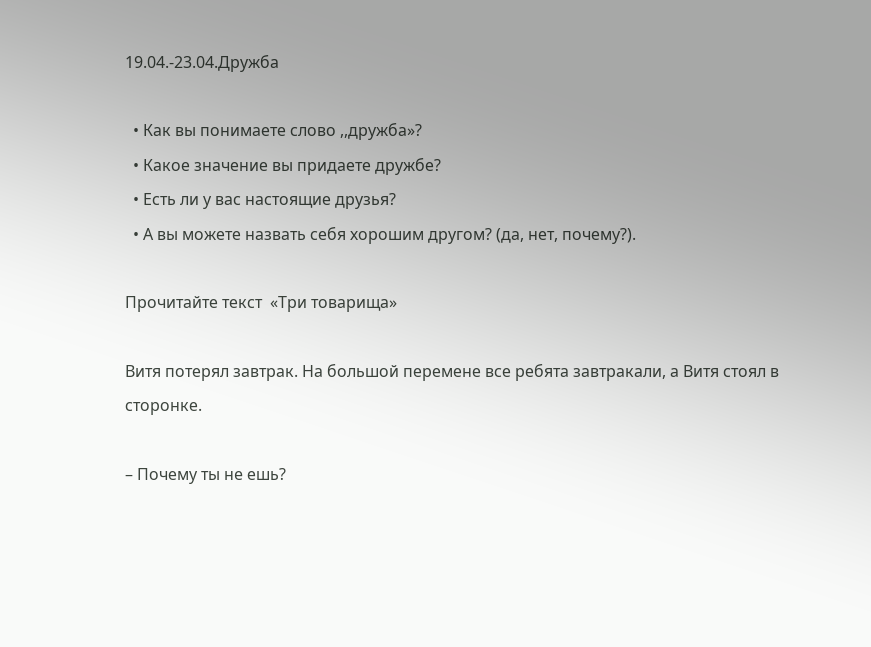19.04.-23.04.Дружба

  • Как вы понимаете слово ,,дружба»?
  • Какое значение вы придаете дружбе?
  • Есть ли у вас настоящие друзья?
  • А вы можете назвать себя хорошим другом? (да, нет, почему?).

Прочитайте текст  «Три товарища»

Витя потерял завтрак. На большой перемене все ребята завтракали, а Витя стоял в сторонке.

– Почему ты нe ешь?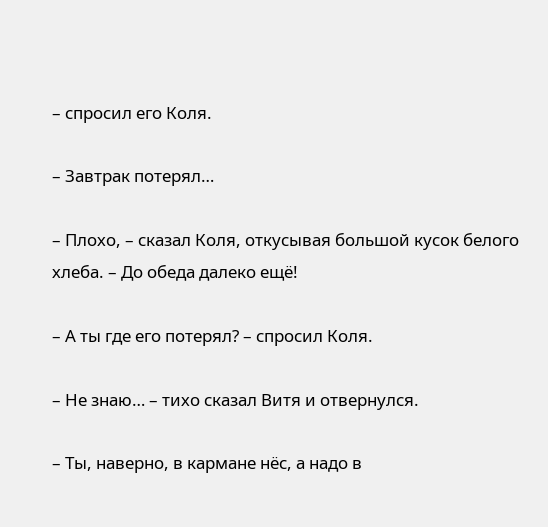– спросил его Коля.

– Завтрак потерял…

– Плохо, – сказал Коля, откусывая большой кусок белого хлеба. – До обеда далеко ещё!

– А ты где его потерял? – спросил Коля.

– Не знаю… – тихо сказал Витя и отвернулся.

– Ты, наверно, в кармане нёс, а надо в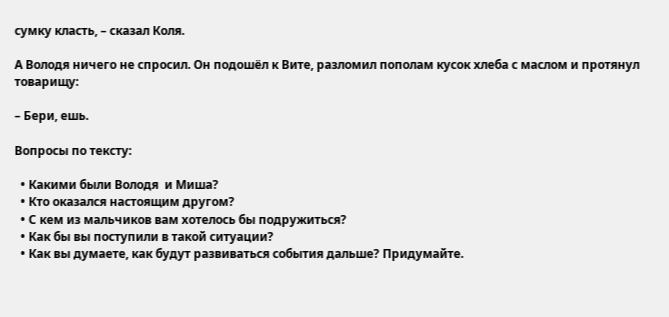сумку класть, – сказал Коля.

А Володя ничего не спросил. Он подошёл к Вите, разломил пополам кусок хлеба с маслом и протянул товарищу:

– Бери, ешь.

Вопросы по тексту:

  • Какими были Володя  и Миша?
  • Кто оказался настоящим другом?
  • С кем из мальчиков вам хотелось бы подружиться?
  • Как бы вы поступили в такой ситуации?
  • Как вы думаете, как будут развиваться события дальше? Придумайте.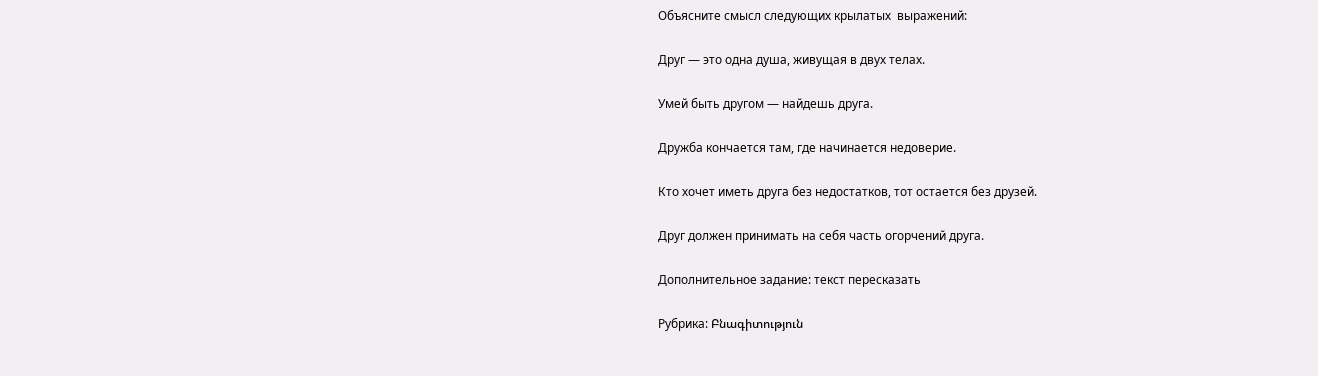Объясните смысл следующих крылатых  выражений:

Друг — это одна душа, живущая в двух телах.

Умей быть другом — найдешь друга.

Дружба кончается там, где начинается недоверие.

Кто хочет иметь друга без недостатков, тот остается без друзей.

Друг должен принимать на себя часть огорчений друга.

Дополнительное задание: текст пересказать

Рубрика: Բնագիտություն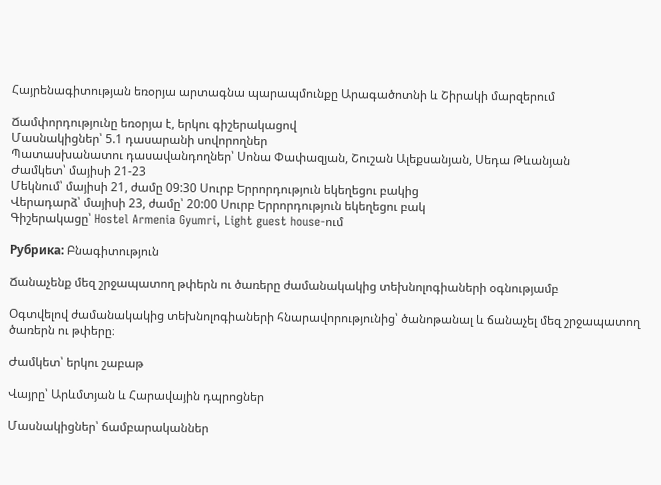Հայրենագիտության եռօրյա արտագնա պարապմունքը Արագածոտնի և Շիրակի մարզերում

Ճամփորդությունը եռօրյա է, երկու գիշերակացով
Մասնակիցներ՝ 5.1 դասարանի սովորողներ
Պատասխանատու դասավանդողներ՝ Սոնա Փափազյան, Շուշան Ալեքսանյան, Սեդա Թևանյան
Ժամկետ՝ մայիսի 21-23
Մեկնում՝ մայիսի 21, ժամը 09:30 Սուրբ Երրորդություն եկեղեցու բակից
Վերադարձ՝ մայիսի 23, ժամը՝ 20:00 Սուրբ Երրորդություն եկեղեցու բակ
Գիշերակացը՝ Hostel Armenia Gyumri, Light guest house-ում

Рубрика: Բնագիտություն

Ճանաչենք մեզ շրջապատող թփերն ու ծառերը ժամանակակից տեխնոլոգիաների օգնությամբ

Օգտվելով ժամանակակից տեխնոլոգիաների հնարավորությունից՝ ծանոթանալ և ճանաչել մեզ շրջապատող ծառերն ու թփերը։

Ժամկետ՝ երկու շաբաթ

Վայրը՝ Արևմտյան և Հարավային դպրոցներ

Մասնակիցներ՝ ճամբարականներ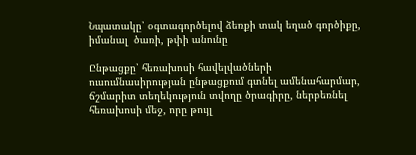Նպատակը՝ օգտագործելով ձեռքի տակ եղած գործիքը, իմանալ  ծառի, թփի անունը

Ընթացքը՝ հեռախոսի հավելվածների ուսումնասիրության ընթացքում գտնել ամենահարմար, ճշմարիտ տեղեկություն տվողը ծրագիրը, ներբեռնել հեռախոսի մեջ, որը թույլ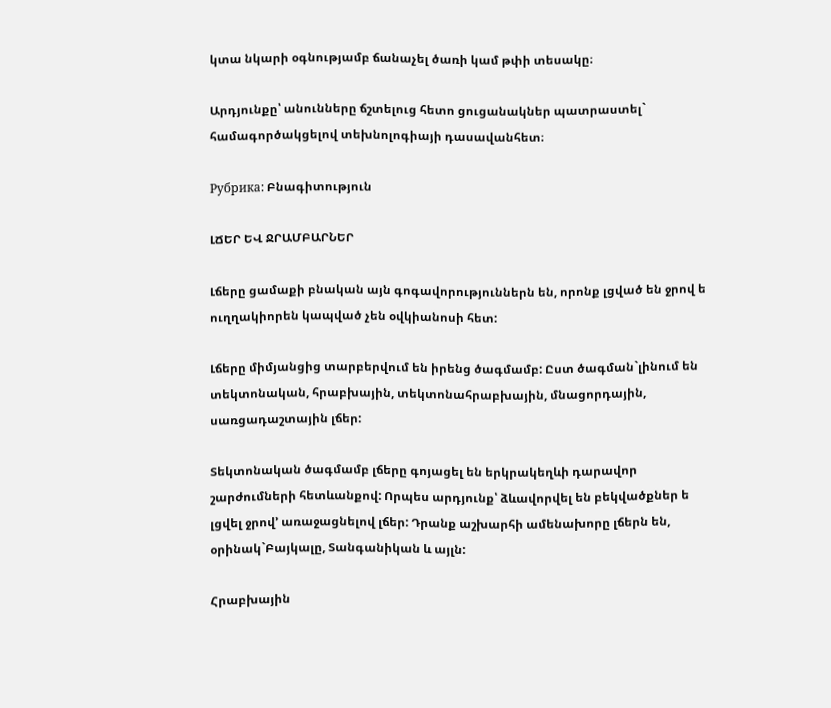կտա նկարի օգնությամբ ճանաչել ծառի կամ թփի տեսակը։

Արդյունքը՝ անունները ճշտելուց հետո ցուցանակներ պատրաստել` համագործակցելով տեխնոլոգիայի դասավանհետ։

Рубрика: Բնագիտություն

ԼՃԵՐ ԵՎ ՋՐԱՄԲԱՐՆԵՐ

Լճերը ցամաքի բնական այն գոգավորություններն են, որոնք լցված են ջրով ե ուղղակիորեն կապված չեն օվկիանոսի հետ:

Լճերը միմյանցից տարբերվում են իրենց ծագմամբ: Ըստ ծագման`լինում են տեկտոնական, հրաբխային, տեկտոնահրաբխային, մնացորդային, սառցադաշտային լճեր:

Տեկտոնական ծագմամբ լճերը գոյացել են երկրակեղևի դարավոր շարժումների հետևանքով: Որպես արդյունք՝ ձևավորվել են բեկվածքներ ե լցվել ջրով’ առաջացնելով լճեր: Դրանք աշխարհի ամենախորը լճերն են, օրինակ`Բայկալը, Տանգանիկան և այլն:

Հրաբխային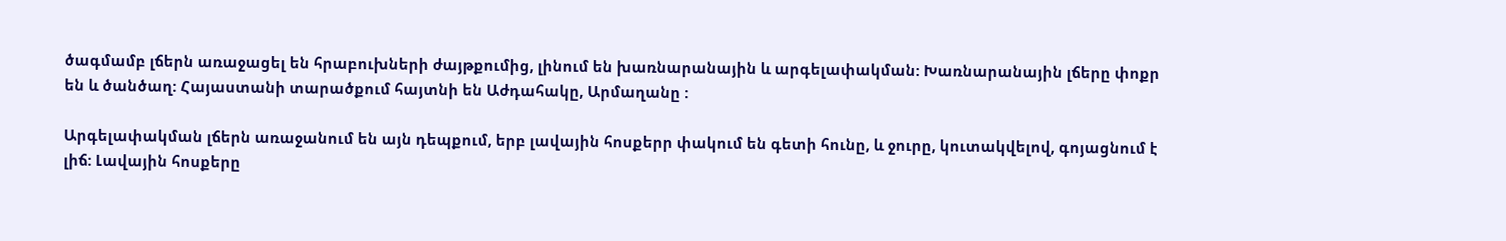ծագմամբ լճերն առաջացել են հրաբուխների ժայթքումից, լինում են խառնարանային և արգելափակման: Խառնարանային լճերը փոքր են և ծանծաղ: Հայաստանի տարածքում հայտնի են Աժդահակը, Արմաղանը :

Արգելափակման լճերն առաջանում են այն դեպքում, երբ լավային հոսքերր փակում են գետի հունը, և ջուրը, կուտակվելով, գոյացնում է լիճ: Լավային հոսքերը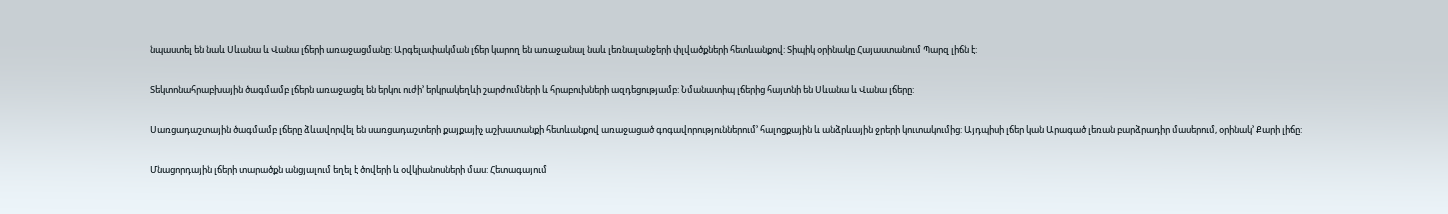նպաստել են նաև Սևանա և Վանա լճերի առաջացմանը: Արգելափակման լճեր կարող են առաջանալ նաև լեռնալանջերի փլվածքների հետևանքով: Տիպիկ օրինակը Հայաստանում Պարզ լիճն է:

Տեկտոնահրաբխային ծագմամբ լճերն առաջացել են երկու ուժի’ երկրակեղևի շարժումների և հրաբուխների ազդեցությամբ: Նմանատիպ լճերից հայտնի են Սևանա և Վանա լճերը:

Սառցադաշտային ծագմամբ լճերը ձևավորվել են սառցադաշտերի քայքայիչ աշխատանքի հետևանքով առաջացած գոգավորություններում’ հալոցքային և անձրևային ջրերի կուտակումից: Այդպիսի լճեր կան Արագած լեռան բարձրադիր մասերում, օրինակ’ Քարի լիճը:

Մնացորդային լճերի տարածքն անցյալում եղել է ծովերի և օվկիանոսների մաս: Հետագայում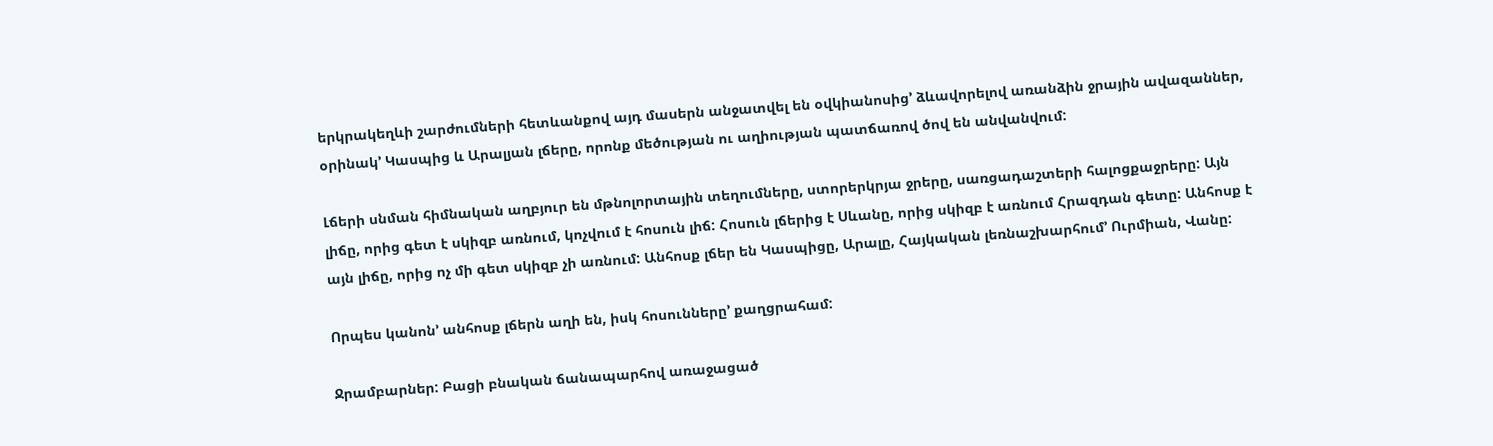երկրակեղևի շարժումների հետևանքով այդ մասերն անջատվել են օվկիանոսից’ ձևավորելով առանձին ջրային ավազաններ, օրինակ’ Կասպից և Արալյան լճերը, որոնք մեծության ու աղիության պատճառով ծով են անվանվում:

Լճերի սնման հիմնական աղբյուր են մթնոլորտային տեղումները, ստորերկրյա ջրերը, սառցադաշտերի հալոցքաջրերը: Այն լիճը, որից գետ է սկիզբ առնում, կոչվում է հոսուն լիճ: Հոսուն լճերից է Սևանը, որից սկիզբ է առնում Հրազդան գետը: Անհոսք է այն լիճը, որից ոչ մի գետ սկիզբ չի առնում: Անհոսք լճեր են Կասպիցը, Արալը, Հայկական լեռնաշխարհում’ Ուրմիան, Վանը:

Որպես կանոն’ անհոսք լճերն աղի են, իսկ հոսունները’ քաղցրահամ:

Ջրամբարներ: Բացի բնական ճանապարհով առաջացած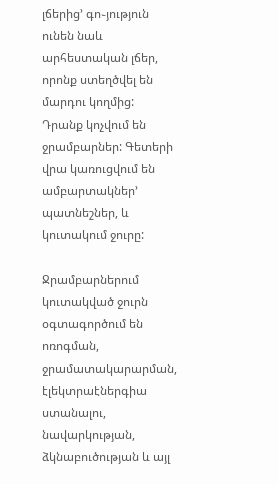լճերից’ գո֊յություն ունեն նաև արհեստական լճեր, որոնք ստեղծվել են մարդու կողմից: Դրանք կոչվում են ջրամբարներ: Գետերի վրա կառուցվում են ամբարտակներ’ պատնեշներ, և կուտակում ջուրը:

Ջրամբարներում կուտակված ջուրն օգտագործում են ոռոգման, ջրամատակարարման, էլեկտրաէներգիա ստանալու, նավարկության, ձկնաբուծության և այլ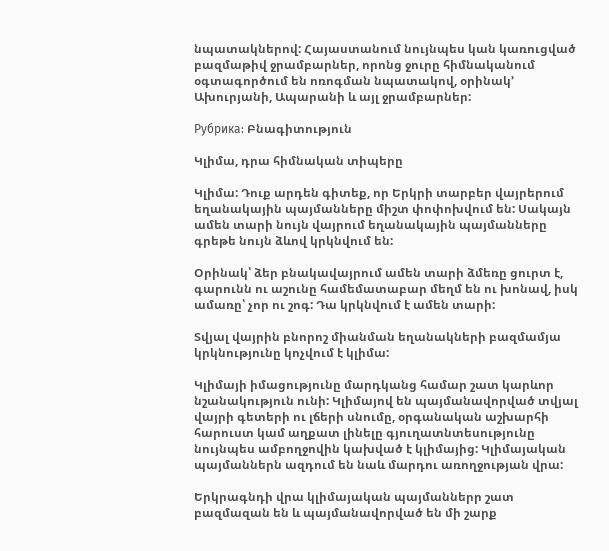նպատակներով: Հայաստանում նույնպես կան կառուցված բազմաթիվ ջրամբարներ, որոնց ջուրը հիմնականում օգտագործում են ոռոգման նպատակով, օրինակ’ Ախուրյանի, Ապարանի և այլ ջրամբարներ:

Рубрика: Բնագիտություն

Կլիմա, դրա հիմնական տիպերը

Կլիմա: Դուք արդեն գիտեք, որ Երկրի տարբեր վայրերում եղանակային պայմանները միշտ փոփոխվում են: Սակայն ամեն տարի նույն վայրում եղանակային պայմանները գրեթե նույն ձևով կրկնվում են:

Օրինակ՝ ձեր բնակավայրում ամեն տարի ձմեռը ցուրտ է, գարունն ու աշունը համեմատաբար մեղմ են ու խոնավ, իսկ ամառը՝ չոր ու շոգ: Դա կրկնվում է ամեն տարի:

Տվյալ վայրին բնորոշ միանման եղանակների բազմամյա կրկնությունը կոչվում է կլիմա:

Կլիմայի իմացությունը մարդկանց համար շատ կարևոր նշանակություն ունի: Կլիմայով են պայմանավորված տվյալ վայրի գետերի ու լճերի սնումը, օրգանական աշխարհի հարուստ կամ աղքատ լինելը գյուղատնտեսությունը նույնպես ամբողջովին կախված է կլիմայից: Կլիմայական պայմաններն ազդում են նաև մարդու առողջության վրա:

Երկրագնդի վրա կլիմայական պայմաններր շատ բազմազան են և պայմանավորված են մի շարք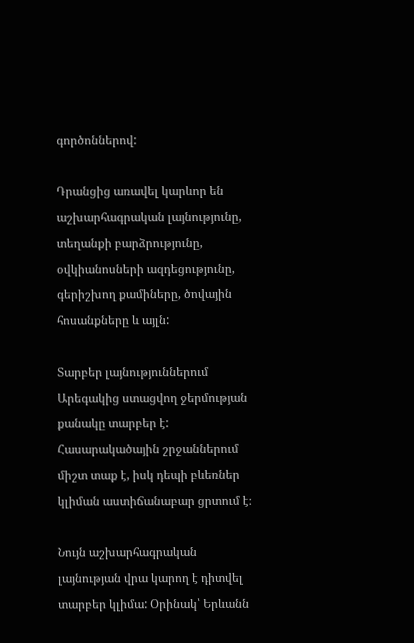գործոններով:

Դրանցից առավել կարևոր են աշխարհագրական լայնությունը, տեղանքի բարձրությունը, օվկիանոսների ազդեցությունը, գերիշխող քամիները, ծովային հոսանքները և այլն:

Տարբեր լայնություններում Արեգակից ստացվող ջերմության քանակը տարբեր է: Հասարակածային շրջաններում միշտ տաք է, իսկ դեպի բևեռներ կլիման աստիճանաբար ցրտում է։

Նույն աշխարհագրական լայնության վրա կարող է դիտվել տարբեր կլիմա: Օրինակ՝ Երևանն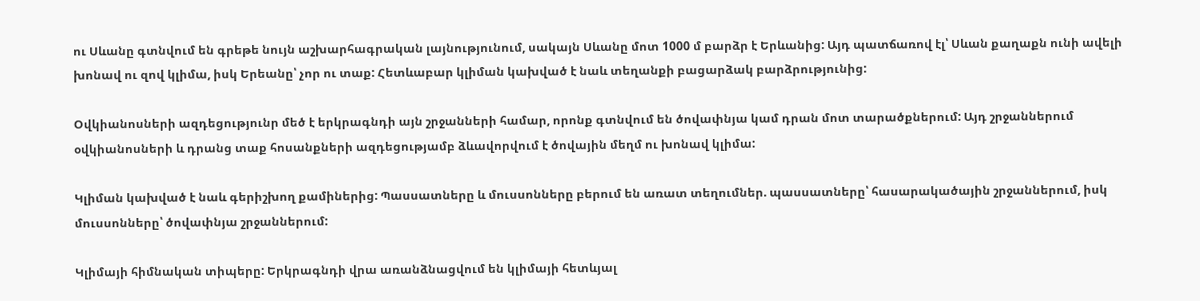ու Սևանը գտնվում են գրեթե նույն աշխարհագրական լայնությունում, սակայն Սևանը մոտ 1000 մ բարձր է Երևանից: Այդ պատճառով էլ՝ Սևան քաղաքն ունի ավելի խոնավ ու զով կլիմա, իսկ Երեանը՝ չոր ու տաք: Հետևաբար կլիման կախված է նաև տեղանքի բացարձակ բարձրությունից:

Օվկիանոսների ազդեցությունր մեծ է երկրագնդի այն շրջանների համար, որոնք գտնվում են ծովափնյա կամ դրան մոտ տարածքներում: Այդ շրջաններում օվկիանոսների և դրանց տաք հոսանքների ազդեցությամբ ձևավորվում է ծովային մեղմ ու խոնավ կլիմա:

Կլիման կախված է նաև գերիշխող քամիներից: Պասսատները և մուսսոնները բերում են առատ տեղումներ. պասսատները՝ հասարակածային շրջաններում, իսկ մուսսոնները՝ ծովափնյա շրջաններում:

Կլիմայի հիմնական տիպերը: Երկրագնդի վրա առանձնացվում են կլիմայի հետևյալ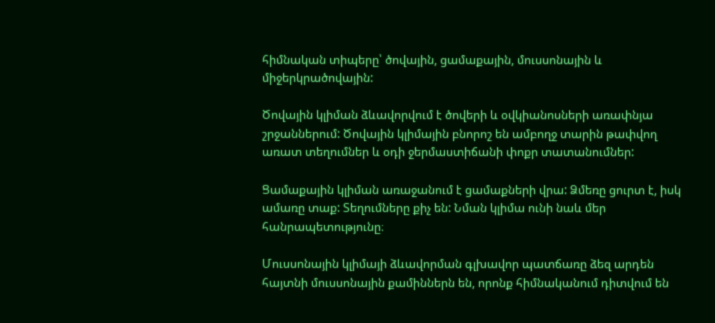հիմնական տիպերը՝ ծովային, ցամաքային, մուսսոնային և միջերկրածովային:

Ծովային կլիման ձևավորվում է ծովերի և օվկիանոսների առափնյա շրջաններում: Ծովային կլիմային բնորոշ են ամբողջ տարին թափվող առատ տեղումներ և օդի ջերմաստիճանի փոքր տատանումներ:

Ցամաքային կլիման առաջանում է ցամաքների վրա: Ձմեռը ցուրտ է, իսկ ամառը տաք: Տեղումները քիչ են: Նման կլիմա ունի նաև մեր հանրապետությունը։

Մուսսոնային կլիմայի ձևավորման գլխավոր պատճառը ձեզ արդեն հայտնի մուսսոնային քամիններն են, որոնք հիմնականում դիտվում են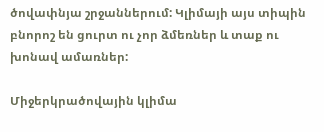ծովափնյա շրջաններում: Կլիմայի այս տիպին բնորոշ են ցուրտ ու չոր ձմեռներ և տաք ու խոնավ ամառներ:

Միջերկրածովային կլիմա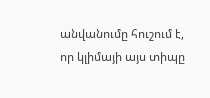անվանումը հուշում է, որ կլիմայի այս տիպը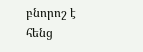բնորոշ է հենց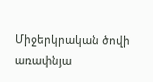Միջերկրական ծովի առափնյա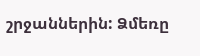շրջաններին: Ձմեռը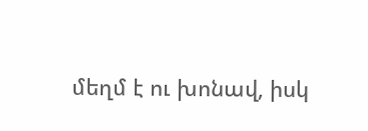մեղմ է ու խոնավ, իսկ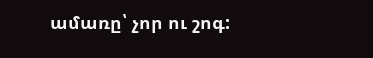ամառը՝ չոր ու շոգ: